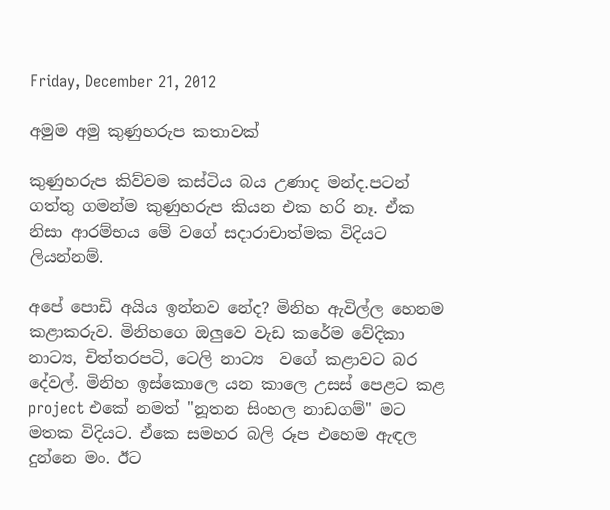Friday, December 21, 2012

අමුම අමු කුණුහරුප කතාවක්

කුණුහරුප කිව්වම කස්ටිය බය උණාද මන්ද.පටන් ගත්තු ගමන්ම කුණුහරුප කියන එක හරි නෑ. ඒක නිසා ආරම්භය මේ වගේ සදාරාචාත්මක විදියට ලියන්නම්.

අපේ පොඩි අයිය ඉන්නව නේද? මිනිහ ඇවිල්ල හෙනම කළාකරුව. මිනිහගෙ ඔලුවෙ වැඩ කරේම වේදිකා නාට්‍ය, චිත්තරපටි, ටෙලි නාට්‍ය  වගේ කළාවට බර දේවල්. මිනිහ ඉස්කොලෙ යන කාලෙ උසස් පෙළට කළ project එකේ නමත් "නූතන සිංහල නාඩගම්" මට මතක විදියට. ඒකෙ සමහර බලි රූප එහෙම ඇඳල දුන්නෙ මං. ඊට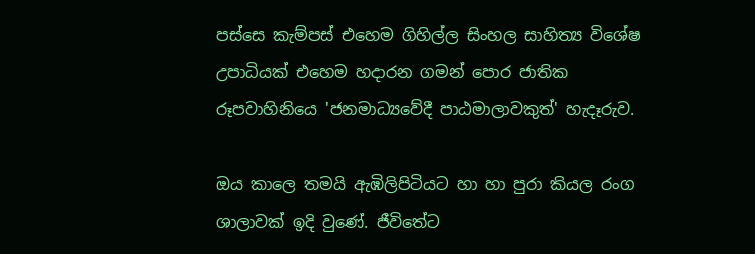පස්සෙ කැම්පස් එහෙම ගිහිල්ල සිංහල සාහිත්‍ය විශේෂ උපාධියක් එහෙම හදාරන ගමන් පොර ජාතික රූපවාහිනියෙ 'ජනමාධ්‍යවේදී පාඨමාලාවකුත්' හැදෑරුව.

ඔය කාලෙ තමයි ඇඹිලිපිටියට හා හා පුරා කියල රංග ශාලාවක් ඉදි වුණේ. ජීවිතේට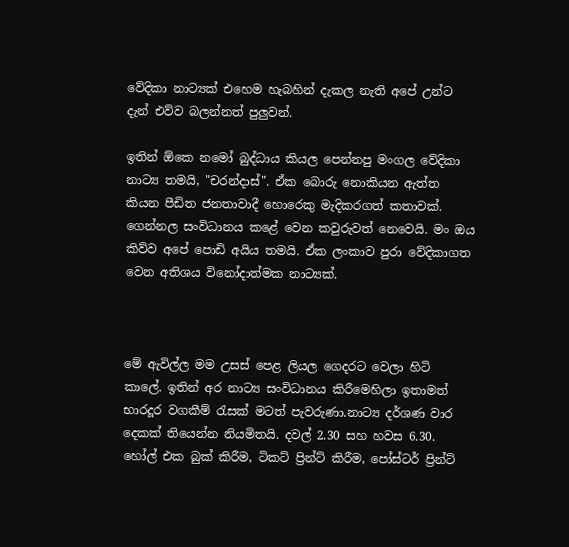වේදිකා නාට්‍යක් එහෙම හැබහින් දැකල නැති අපේ උන්ට දැන් එව්ව බලන්නත් පුලුවන්.

ඉතින් ඕකෙ නමෝ බුද්ධාය කියල පෙන්නපු මංගල වේදිකා නාට්‍ය තමයි, "චරන්දාස්". ඒක බොරු නොකියන ඇත්ත කියන පීඩිත ජනතාවාදී හොරෙකු මැදිකරගත් කතාවක්. ගෙන්නල සංවිධානය කළේ වෙන කවුරුවත් නෙවෙයි. මං ඔය කිව්ව අපේ පොඩි අයිය තමයි. ඒක ලංකාව පුරා වේදිකාගත වෙන අතිශය විනෝදාත්මක නාට්‍යක්.



මේ ඇවිල්ල මම උසස් පෙළ ලියල ගෙදරට වෙලා හිටි කාලේ. ඉතින් අර නාට්‍ය සංවිධානය කිරීමෙහිලා ඉතාමත් භාරදූර වගකීම් ‍රැසක් මටත් පැවරුණා.නාට්‍ය දර්ශණ වාර දෙකක් තියෙන්න නියමිතයි. දවල් 2.30 සහ හවස 6.30. හෝල් එක බුක් කිරීම, ටිකට් ප්‍රින්ට් කිරීම, පෝස්ටර් ප්‍රින්ට්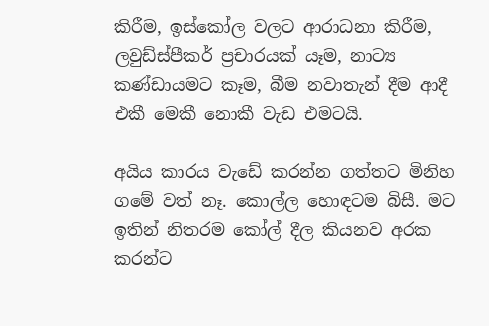කිරීම, ඉස්කෝල වලට ආරාධනා කිරීම, ලවුඩ්ස්පීකර් ප්‍රචාරයක් යෑම, නාට්‍ය කණ්ඩායමට කෑම, බීම නවාතැන් දීම ආදී එකී මෙකී නොකී වැඩ එමටයි.

අයිය කාරය වැඩේ කරන්න ගත්තට මිනිහ ගමේ වත් නෑ. කොල්ල හොඳටම බිසී. මට ඉතින් නිතරම කෝල් දීල කියනව අරක කරන්ට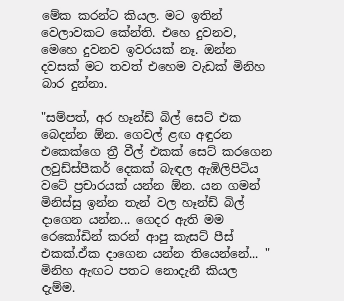මේක කරන්ට කියල. මට ඉතින් වෙලාවකට කේන්ති. එහෙ දුවනව, මෙහෙ දුවනව ඉවරයක් නෑ. ඔන්න දවසක් මට තවත් එහෙම වැඩක් මිනිහ බාර දුන්නා.

"සම්පත්, අර හෑන්ඩ් බිල් සෙට් එක බෙදන්න ඕන. ගෙවල් ළඟ අඳුරන එකෙක්ගෙ ත්‍රී වීල් එකක් සෙට් කරගෙන ලවුඩ්ස්පීකර් දෙකක් බැඳල ඇඹිලිපිටිය වටේ ප්‍රචාරයක් යන්න ඕන. යන ගමන් මිනිස්සු ඉන්න තැන් වල හෑන්ඩ් බිල් දාගෙන යන්න... ගෙදර ඇති මම රෙකෝඩින් කරන් ආපු කැසට් පීස් එකක්.ඒක දාගෙන යන්න තියෙන්නේ... " මිනිහ ඇඟට පතට නොදැනී කියල දැම්ම.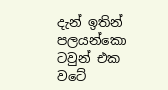දැන් ඉතින් පලයන්කො ටවුන් එක වටේ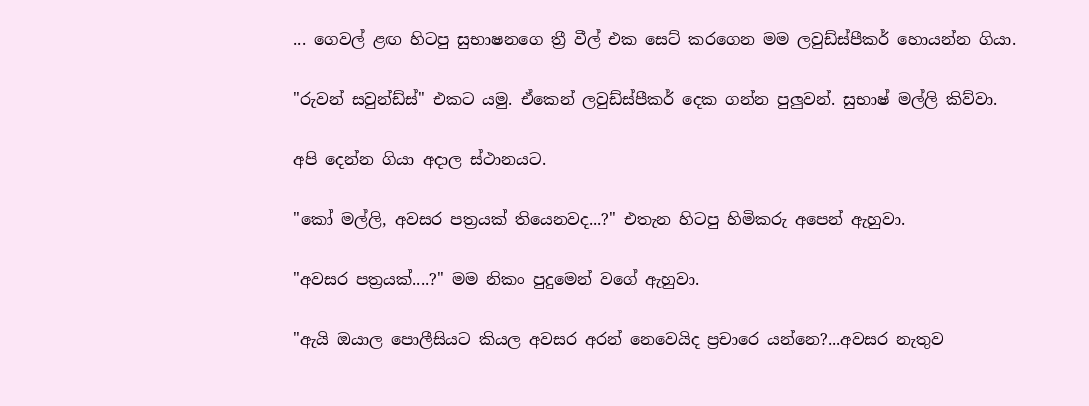... ගෙවල් ළඟ හිටපු සුභාෂනගෙ ත්‍රී වීල් එක සෙට් කරගෙන මම ලවුඩ්ස්පීකර් හොයන්න ගියා.

"රුවන් සවුන්ඩ්ස්" එකට යමු. ඒකෙන් ලවුඩ්ස්පීකර් දෙක ගන්න පුලුවන්. සුභාෂ් මල්ලි කිව්වා.

අපි දෙන්න ගියා අදාල ස්ථානයට.

"කෝ මල්ලි, අවසර පත්‍රයක් තියෙනවද...?" එතැන හිටපු හිමිකරු අපෙන් ඇහුවා.

"අවසර පත්‍රයක්....?" මම නිකං පුදුමෙන් වගේ ඇහුවා.

"ඇයි ඔයාල පොලීසියට කියල අවසර අරන් නෙවෙයිද ප්‍රචාරෙ යන්නෙ?...අවසර නැතුව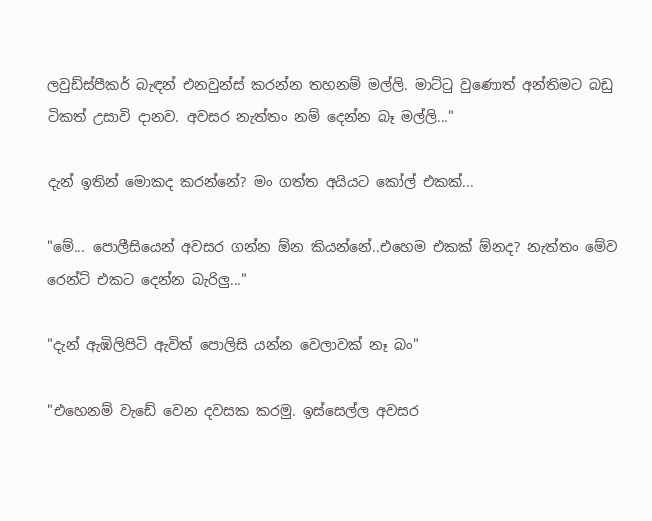ලවුඩ්ස්පීකර් බැඳන් එනවුන්ස් කරන්න තහනම් මල්ලි. මාට්‍ටු වුණොත් අන්තිමට බඩු ටිකත් උසාවි දානව. අවසර නැත්තං නම් දෙන්න බෑ මල්ලි..."

දැන් ඉතින් මොකද කරන්නේ? මං ගත්ත අයියට කෝල් එකක්...

"මේ... පොලීසියෙන් අවසර ගන්න ඕන කියන්නේ..එහෙම එකක් ඕනද? නැත්තං මේව රෙන්ට් එකට දෙන්න බැරිලු..."

"දැන් ඇඹිලිපිටි ඇවිත් පොලිසි යන්න වෙලාවක් නෑ බං"

"එහෙනම් වැඩේ වෙන දවසක කරමු. ඉස්සෙල්ල අවසර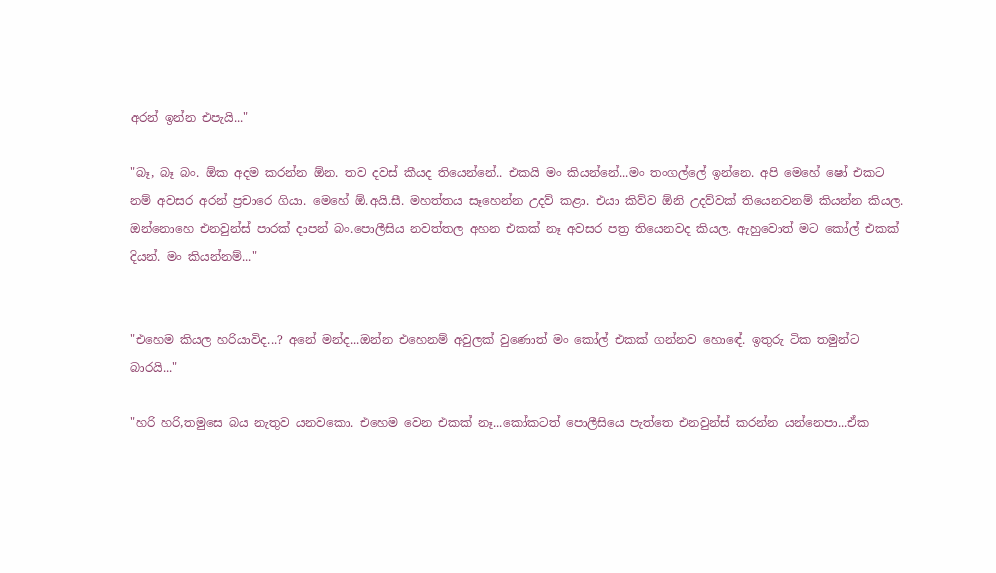අරන් ඉන්න එපැයි..."

"බෑ, බෑ බං. ඕක අදම කරන්න ඕන. තව දවස් කීයද තියෙන්නේ.. එකයි මං කියන්නේ...මං තංගල්ලේ ඉන්නෙ. අපි මෙහේ ෂෝ එකට නම් අවසර අරන් ප්‍රචාරෙ ගියා. මෙහේ ඕ.අයි.සී. මහත්තය සෑහෙන්න උදව් කළා. එයා කිව්ව ඕනි උදව්වක් තියෙනවනම් කියන්න කියල. ඔන්නොහෙ එනවුන්ස් පාරක් දාපන් බං.පොලීසිය නවත්තල අහන එකක් නෑ අවසර පත්‍ර තියෙනවද කියල. ඇහුවොත් මට කෝල් එකක් දියන්. මං කියන්නම්..."


"එහෙම කියල හරියාවිද...? අනේ මන්ද...ඔන්න එහෙනම් අවුලක් වුණොත් මං කෝල් එකක් ගන්නව හොඳේ. ඉතුරු ටික තමුන්ට බාරයි..."

"හරි හරි,තමුසෙ බය නැතුව යනවකො. එහෙම වෙන එකක් නෑ...කෝකටත් පොලීසියෙ පැත්තෙ එනවුන්ස් කරන්න යන්නෙපා...ඒක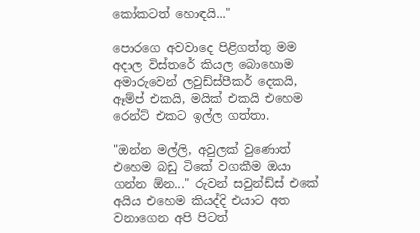කෝකටත් හොඳයි..."

පොරගෙ අවවාදෙ පිළිගත්තු මම අදාල විස්තරේ කියල බොහොම අමාරුවෙන් ලවුඩ්ස්පීකර් දෙකයි, ඈම්ප් එකයි, මයික් එකයි එහෙම රෙන්ට් එකට ඉල්ල ගත්තා.

"ඔන්න මල්ලි, අවුලක් වුණොත් එහෙම බඩු ටිකේ වගකීම ඔයා ගන්න ඕන..." රුවන් සවුන්ඩ්ස් එකේ අයිය එහෙම කියද්දි එයාට අත වනාගෙන අපි පිටත්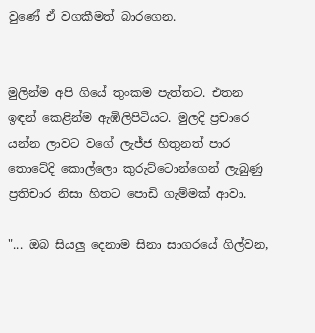වුණේ ඒ වගකීමත් බාරගෙන.


මුලින්ම අපි ගියේ තුංකම පැත්තට. එතන ඉඳන් කෙළින්ම ඇඹිලිපිටියට. මුලදි ප්‍රචාරෙ යන්න ලාවට වගේ ලැජ්ජ හිතුනත් පාර තොටේදි කොල්ලො කුරුට්ටොන්ගෙන් ලැබුණු ප්‍රතිචාර නිසා හිතට පොඩි ගැම්මක් ආවා.

"... ඔබ සියලු දෙනාම සිනා සාගරයේ ගිල්වන,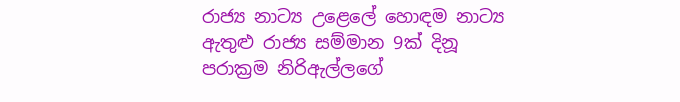රාජ්‍ය නාට්‍ය උළෙලේ හොඳම නාට්‍ය ඇතුළු රාජ්‍ය සම්මාන 9ක් දිනූ පරාක්‍රම නිරිඇල්ලගේ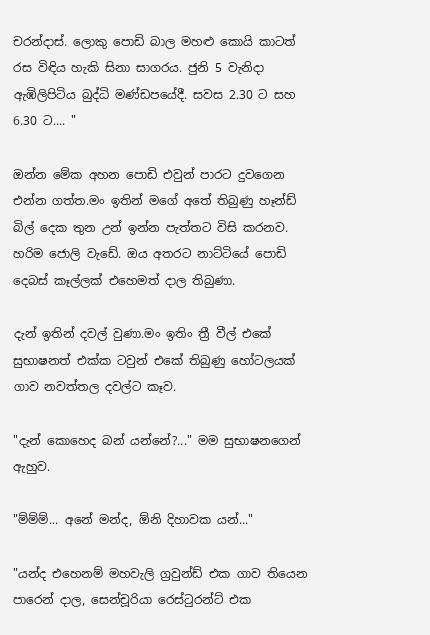චරන්දාස්. ලොකු පොඩි බාල මහළු කොයි කාටත් රස විඳිය හැකි සිනා සාගරය. ජුනි 5 වැනිදා ඇඹිලිපිටිය බුද්ධි මණ්ඩපයේදී. සවස 2.30 ට සහ 6.30 ට.... "

ඔන්න මේක අහන පොඩි එවුන් පාරට දුවගෙන එන්න ගත්ත.මං ඉතින් මගේ අතේ තිබුණු හෑන්ඩ් බිල් දෙක තුන උන් ඉන්න පැත්තට විසි කරනව. හරිම ජොලි වැඩේ. ඔය අතරට නාට්ටියේ පොඩි දෙබස් කෑල්ලක් එහෙමත් දාල තිබුණා.

දැන් ඉතින් දවල් වුණා.මං ඉතිං ත්‍රී වීල් එකේ සුභාෂනත් එක්ක ටවුන් එකේ තිබුණු හෝටලයක් ගාව නවත්තල දවල්ට කෑව.

"දැන් කොහෙද බන් යන්නේ?..." මම සුභාෂනගෙන් ඇහුව.

"ම්ම්ම්... අනේ මන්ද, ඕනි දිහාවක යන්..."

"යන්ද එහෙනම් මහවැලි ග්‍රවුන්ඩ් එක ගාව තියෙන පාරෙන් දාල, සෙන්චූරියා රෙස්‍ටුරන්ට් එක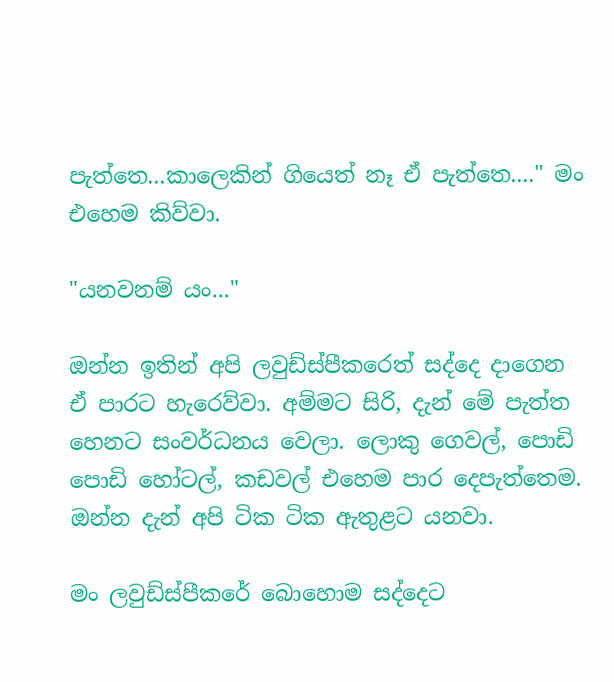පැත්තෙ...කාලෙකින් ගියෙත් නෑ ඒ පැත්තෙ...." මං එහෙම කිව්වා.

"යනවනම් යං..."

ඔන්න ඉතින් අපි ලවුඩ්ස්පීකරෙත් සද්දෙ දාගෙන ඒ පාරට හැරෙව්වා. අම්මට සිරි, දැන් මේ පැත්ත හෙනට සංවර්ධනය වෙලා. ලොකු ගෙවල්, පොඩි පොඩි හෝටල්, කඩවල් එහෙම පාර දෙපැත්තෙම. ඔන්න දැන් අපි ටික ටික ඇතුළට යනවා.

මං ලවුඩ්ස්පීකරේ බොහොම සද්දෙට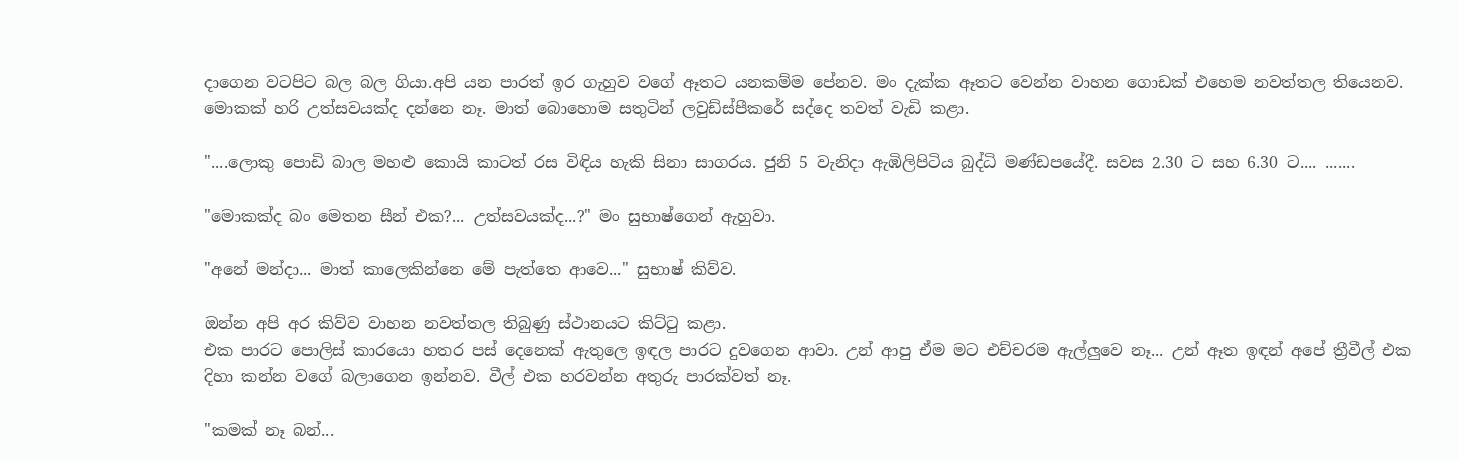දාගෙන වටපිට බල බල ගියා.අපි යන පාරත් ඉර ගැහුව වගේ ඈතට යනකම්ම පේනව. මං දැක්ක ඈතට වෙන්න වාහන ගොඩක් එහෙම නවත්තල තියෙනව. මොකක් හරි උත්සවයක්ද දන්නෙ නෑ. මාත් බොහොම සතුටින් ලවුඩ්ස්පීකරේ සද්දෙ තවත් වැඩි කළා.

"....ලොකු පොඩි බාල මහළු කොයි කාටත් රස විඳිය හැකි සිනා සාගරය. ජුනි 5 වැනිදා ඇඹිලිපිටිය බුද්ධි මණ්ඩපයේදී. සවස 2.30 ට සහ 6.30 ට.... .......

"මොකක්ද බං මෙතන සීන් එක?... උත්සවයක්ද...?" මං සුභාෂ්ගෙන් ඇහුවා.

"අනේ මන්දා... මාත් කාලෙකින්නෙ මේ පැත්තෙ ආවෙ..." සුභාෂ් කිව්ව.

ඔන්න අපි අර කිව්ව වාහන නවත්තල තිබුණු ස්ථානයට කිට්‍ටු කළා.
එක පාරට පොලිස් කාරයො හතර පස් දෙනෙක් ඇතුලෙ ඉඳල පාරට දුවගෙන ආවා. උන් ආපු ඒම මට එච්චරම ඇල්ලුවෙ නෑ... උන් ඈත ඉඳන් අපේ ත්‍රීවීල් එක දිහා කන්න වගේ බලාගෙන ඉන්නව. වීල් එක හරවන්න අතුරු පාරක්වත් නෑ.

"කමක් නෑ බන්...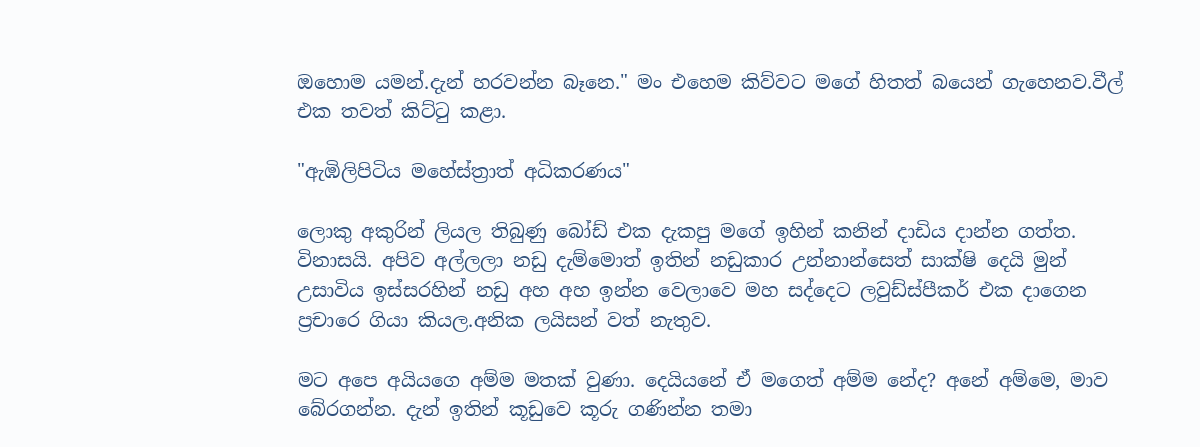ඔහොම යමන්.දැන් හරවන්න බෑනෙ." මං එහෙම කිව්වට මගේ හිතත් බයෙන් ගැහෙනව.වීල් එක තවත් කිට්‍ටු කළා.

"ඇඹිලිපිටිය මහේස්ත්‍රාත් අධිකරණය"

ලොකු අකුරින් ලියල තිබුණු බෝඩ් එක දැකපු මගේ ඉහින් කනින් දාඩිය දාන්න ගත්ත. විනාසයි. අපිව අල්ලලා නඩු දැම්මොත් ඉතින් නඩුකාර උන්නාන්සෙත් සාක්ෂි දෙයි මුන් උසාවිය ඉස්සරහින් නඩු අහ අහ ඉන්න වෙලාවෙ මහ සද්දෙට ලවුඩ්ස්පීකර් එක දාගෙන ප්‍රචාරෙ ගියා කියල.අනික ලයිසන් වත් නැතුව.

මට අපෙ අයියගෙ අම්ම මතක් වුණා. දෙයියනේ ඒ මගෙත් අම්ම නේද? අනේ අම්මෙ, මාව බේරගන්න. දැන් ඉතින් කූඩුවෙ කූරු ගණින්න තමා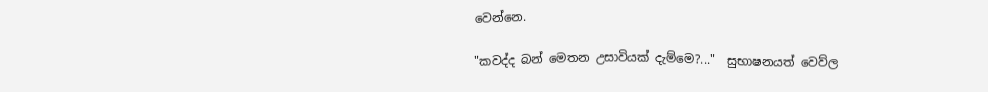වෙන්නෙ.

"කවද්ද බන් මෙතන උසාවියක් දැම්මෙ?..."  සුභාෂනයත් වෙව්ල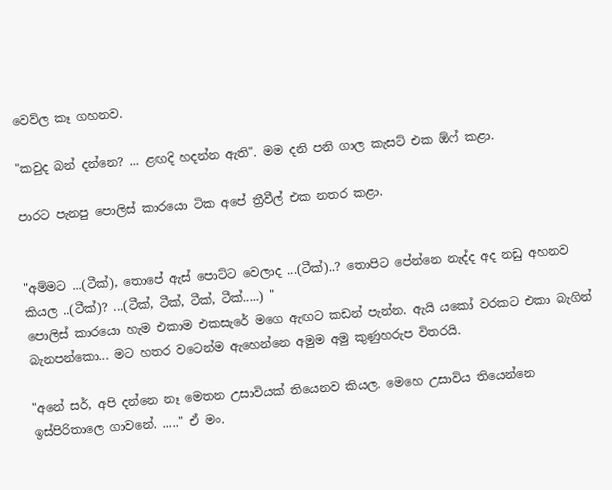වෙව්ල කෑ ගහනව.

"කවුද බන් දන්නෙ? ... ළඟදි හදන්න ඇති". මම දනි පනි ගාල කැසට් එක ඕෆ් කළා.

පාරට පැනපු පොලිස් කාරයො ටික අපේ ත්‍රීවීල් එක නතර කළා.


"අම්මට ...(ටීක්), තොපේ ඇස් පොට්ට වෙලාද ...(ටීක්)..? තොපිට පේන්නෙ නැද්ද අද නඩු අහනව කියල ..(ටීක්)? ...(ටීක්, ටීක්, ටීක්, ටීක්.....) "
පොලිස් කාරයො හැම එකාම එකසැරේ මගෙ ඇඟට කඩන් පැන්න. ඇයි යකෝ වරකට එකා බැගින් බැනපන්කො... මට හතර වටෙන්ම ඇහෙන්නෙ අමුම අමු කුණුහරුප විතරයි.

"අනේ සර්, අපි දන්නෙ නෑ මෙතන උසාවියක් තියෙනව කියල. මෙහෙ උසාවිය තියෙන්නෙ ඉස්පිරිතාලෙ ගාවනේ. ....." ඒ මං.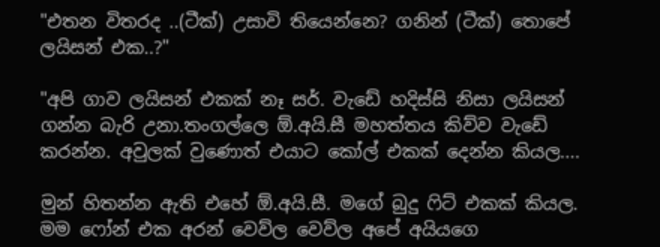"එතන විතරද ..(ටීක්) උසාවි තියෙන්නෙ? ගනින් (ටීක්) තොපේ ලයිසන් එක..?"

"අපි ගාව ලයිසන් එකක් නෑ සර්. වැඩේ හදිස්සි නිසා ලයිසන් ගන්න බැරි උනා.තංගල්ලෙ ඕ.අයි.සී මහත්තය කිව්ව වැඩේ කරන්න. අවුලක් වුණොත් එයාට කෝල් එකක් දෙන්න කියල....

මුන් හිතන්න ඇති එහේ ඕ.අයි.සී. මගේ බුදු ‍ෆිට් එකක් කියල. මම ෆෝන් එක අරන් වෙව්ල වෙව්ල අපේ අයියගෙ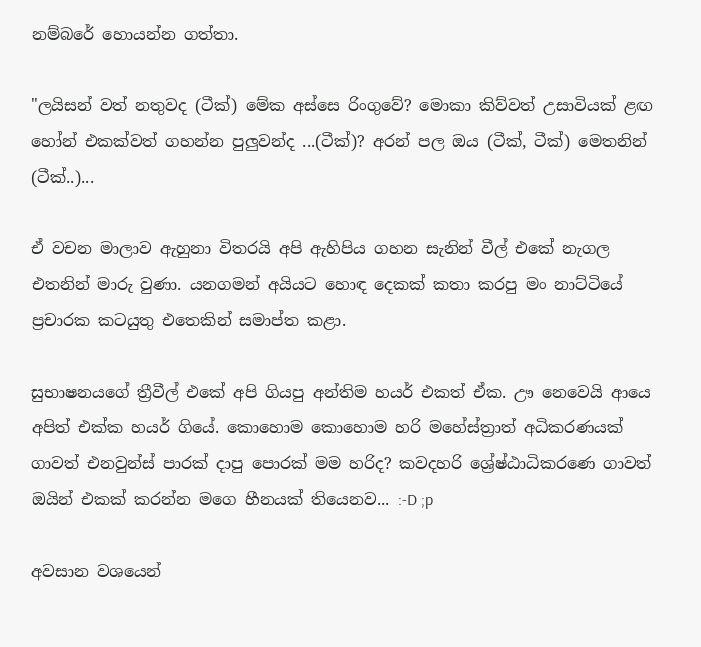නම්බරේ හොයන්න ගත්තා.

"ලයිසන් වත් නතුවද (ටීක්) මේක අස්සෙ රිංගුවේ? මොකා කිව්වත් උසාවියක් ළඟ හෝන් එකක්වත් ගහන්න පුලුවන්ද ...(ටීක්)? අරන් පල ඔය (ටීක්, ටීක්) මෙතනින් (ටීක්..)...

ඒ වචන මාලාව ඇහුනා විතරයි අපි ඇහිපිය ගහන සැනින් වීල් එකේ නැගල  එතනින් මාරු වුණා. යනගමන් අයියට හොඳ දෙකක් කතා කරපු මං නාට්ටියේ ප්‍රචාරක කටයුතු එතෙකින් සමාප්ත කළා.

සුභාෂනයගේ ත්‍රීවීල් එකේ අපි ගියපු අන්තිම හයර් එකත් ඒක. ඌ නෙවෙයි ආයෙ අපිත් එක්ක හයර් ගියේ. කොහොම කොහොම හරි මහේස්ත්‍රාත් අධිකරණයක් ගාවත් එනවුන්ස් පාරක් දාපු පොරක් මම හරිද? කවදහරි ශ්‍රේෂ්ඨාධිකරණෙ ගාවත් ඔයින් එකක් කරන්න මගෙ හීනයක් තියෙනව... :-D ;p

අවසාන වශයෙන්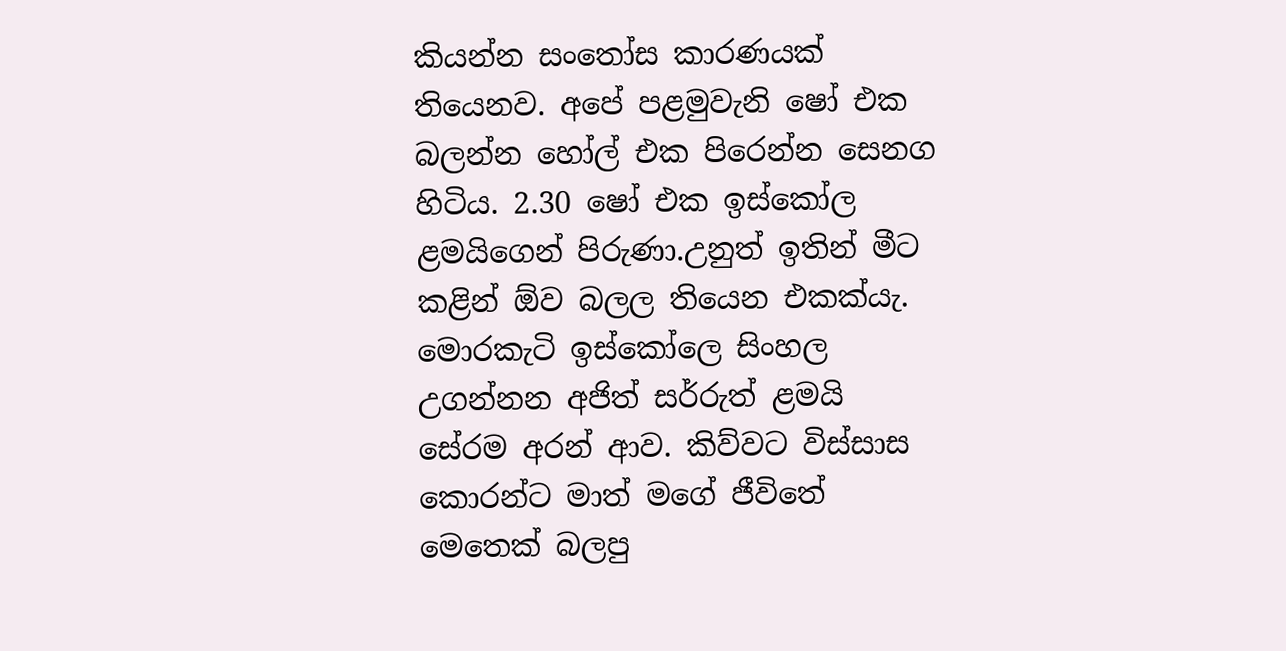කියන්න සං‍තෝස කාරණයක් තියෙනව. අපේ පළමුවැනි ෂෝ එක බලන්න හෝල් එක පිරෙන්න සෙනග හිටිය. 2.30 ෂෝ එක ඉස්කෝල ළමයිගෙන් පිරුණා.උනුත් ඉතින් මීට කළින් ඕව බලල තියෙන එකක්යැ. මොරකැටි ඉස්කෝලෙ සිංහල උගන්නන අජිත් සර්රුත් ළමයි සේරම අරන් ආව. කිව්වට විස්සාස කොරන්ට මාත් මගේ ජීවිතේ මෙතෙක් බලපු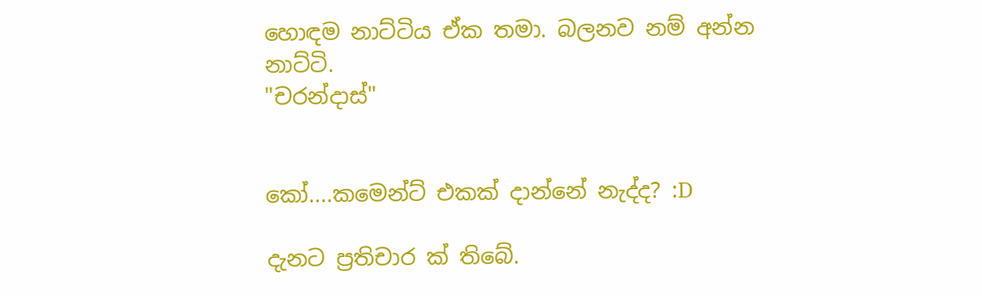හොඳම නාට්ටිය ඒක තමා. බලනව නම් අන්න නාට්ටි.
"චරන්දාස්"


කෝ....කමෙන්ට් එකක් දාන්නේ නැද්ද? :D

දැනට ප්‍රතිචාර ක් තිබේ.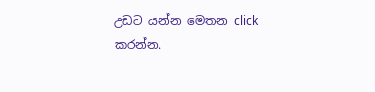උඩට යන්න මෙතන click කරන්න.